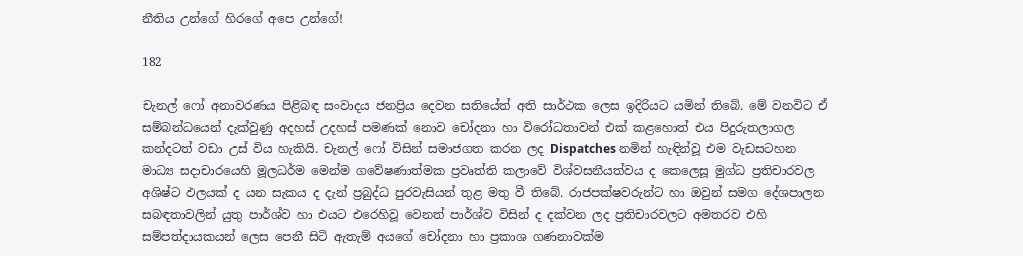නීතිය උන්ගේ හිරගේ අපෙ උන්ගේ!

182

චැනල් ෆෝ අනාවරණය පිළිබඳ සංවාදය ජනප්‍රිය දෙවන සතියේත් අති සාර්ථක ලෙස ඉදිරියට යමින් තිබේ. මේ වනවිට ඒ සම්බන්ධයෙන් දැක්වුණු අදහස් උදහස් පමණක් නොව චෝදනා හා විරෝධතාවන් එක් කළහොත් එය පිදුරුතලාගල කන්දටත් වඩා උස් විය හැකියි. චැනල් ෆෝ විසින් සමාජගත කරන ලද Dispatches නමින් හැඳින්වූ එම වැඩසටහන මාධ්‍ය සදාචාරයෙහි මූලධර්ම මෙන්ම ගවේෂණාත්මක ප්‍රවෘත්ති කලාවේ විශ්වසනීයත්වය ද කෙලෙසූ මුග්ධ ප්‍රතිචාරවල අශිෂ්ට ඵලයක් ද යන සැකය ද දැන් ප්‍රබුද්ධ පුරවැසියන් තුළ මතු වී තිබේ. රාජපක්ෂවරුන්ට හා ඔවුන් සමග දේශපාලන සබඳතාවලින් යුතු පාර්ශ්ව හා එයට එරෙහිවූ වෙනත් පාර්ශ්ව විසින් ද දක්වන ලද ප්‍රතිචාරවලට අමතරව එහි සම්පත්දායකයන් ලෙස පෙනී සිටි ඇතැම් අයගේ චෝදනා හා ප්‍රකාශ ගණනාවක්ම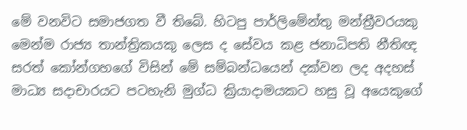මේ වනවිට සමාජගත වී තිබේ. හිටපු පාර්ලිමේන්තු මන්ත්‍රීවරයකු මෙන්ම රාජ්‍ය තාන්ත්‍රිකයකු ලෙස ද සේවය කළ ජනාධිපති නීතිඥ සරත් කෝන්ගහගේ විසින් මේ සම්බන්ධයෙන් දක්වන ලද අදහස් මාධ්‍ය සදාචාරයට පටහැනි මුග්ධ ක්‍රියාදාමයකට හසු වූ අයෙකුගේ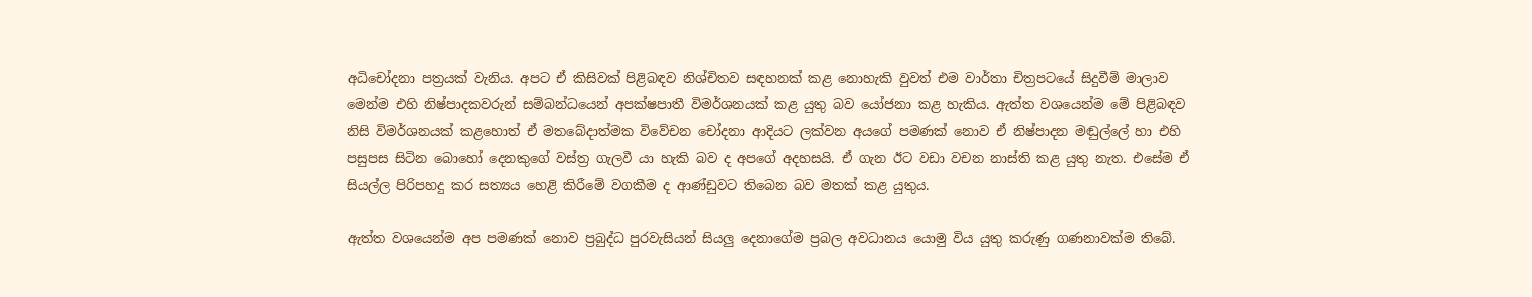අධිචෝදනා පත්‍රයක් වැනිය. අපට ඒ කිසිවක් පිළිබඳව නිශ්චිතව සඳහනක් කළ නොහැකි වුවත් එම වාර්තා චිත්‍රපටයේ සිදුවීම් මාලාව මෙන්ම එහි නිෂ්පාදකවරුන් සම්බන්ධයෙන් අපක්ෂපාතී විමර්ශනයක් කළ යුතු බව යෝජනා කළ හැකිය. ඇත්ත වශයෙන්ම මේ පිළිබඳව නිසි විමර්ශනයක් කළහොත් ඒ මතබේදාත්මක විවේචන චෝදනා ආදියට ලක්වන අයගේ පමණක් නොව ඒ නිෂ්පාදන මඬුල්ලේ හා එහි පසුපස සිටින බොහෝ දෙනකුගේ වස්ත්‍ර ගැලවී යා හැකි බව ද අපගේ අදහසයි. ඒ ගැන ඊට වඩා වචන නාස්ති කළ යුතු නැත. එසේම ඒ සියල්ල පිරිපහදු කර සත්‍යය හෙළි කිරීමේ වගකීම ද ආණ්ඩුවට තිබෙන බව මතක් කළ යුතුය.

ඇත්ත වශයෙන්ම අප පමණක් නොව ප්‍රබුද්ධ පුරවැසියන් සියලු දෙනාගේම ප්‍රබල අවධානය යොමු විය යුතු කරුණු ගණනාවක්ම තිබේ.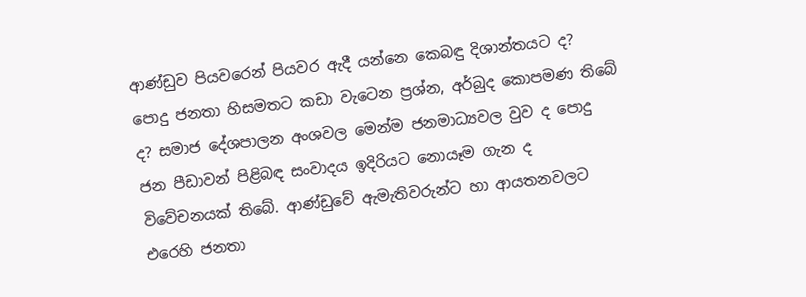ආණ්ඩුව පියවරෙන් පියවර ඇදී යන්නෙ කෙබඳු දිශාන්තයට ද? පොදු ජනතා හිසමතට කඩා වැටෙන ප්‍රශ්න, අර්බුද කොපමණ තිබේ ද? සමාජ දේශපාලන අංශවල මෙන්ම ජනමාධ්‍යවල වුව ද පොදු ජන පීඩාවන් පිළිබඳ සංවාදය ඉදිරියට නොයෑම ගැන ද විවේචනයක් තිබේ. ආණ්ඩුවේ ඇමැතිවරුන්ට හා ආයතනවලට එරෙහි ජනතා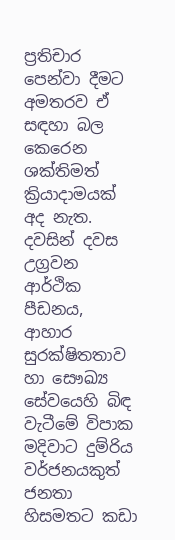ප්‍රතිචාර පෙන්වා දීමට අමතරව ඒ සඳහා බල කෙරෙන ශක්තිමත් ක්‍රියාදාමයක් අද නැත. දවසින් දවස උග්‍රවන ආර්ථික පීඩනය, ආහාර සුරක්ෂිතතාව හා සෞඛ්‍ය සේවයෙහි බිඳ වැටීමේ විපාක මදිවාට දුම්රිය වර්ජනයකුත් ජනතා හිසමතට කඩා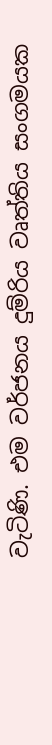වැටිණි. එම වර්ජනය දුම්රිය වෘත්තිය සංගමයක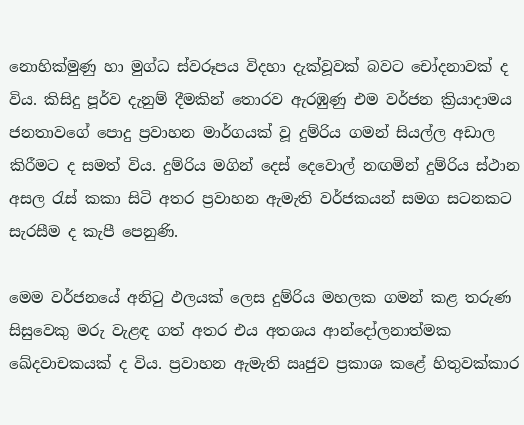නොහික්මුණු හා මුග්ධ ස්වරූපය විදහා දැක්වූවක් බවට චෝදනාවක් ද විය. කිසිදු පූර්ව දැනුම් දීමකින් තොරව ඇරඹුණු එම වර්ජන ක්‍රියාදාමය ජනතාවගේ පොදු ප්‍රවාහන මාර්ගයක් වූ දුම්රිය ගමන් සියල්ල අඩාල කිරීමට ද සමත් විය. දුම්රිය මගින් දෙස් දෙවොල් නඟමින් දුම්රිය ස්ථාන අසල රැස් කකා සිටි අතර ප්‍රවාහන ඇමැති වර්ජකයන් සමග සටනකට සැරසීම ද කැපී පෙනුණි.

මෙම වර්ජනයේ අනිටු ඵලයක් ලෙස දුම්රිය මහලක ගමන් කළ තරුණ සිසුවෙකු මරු වැළඳ ගත් අතර එය අතශය ආන්දෝලනාත්මක ඛේදවාචකයක් ද විය. ප්‍රවාහන ඇමැති ඍජුව ප්‍රකාශ කළේ හිතුවක්කාර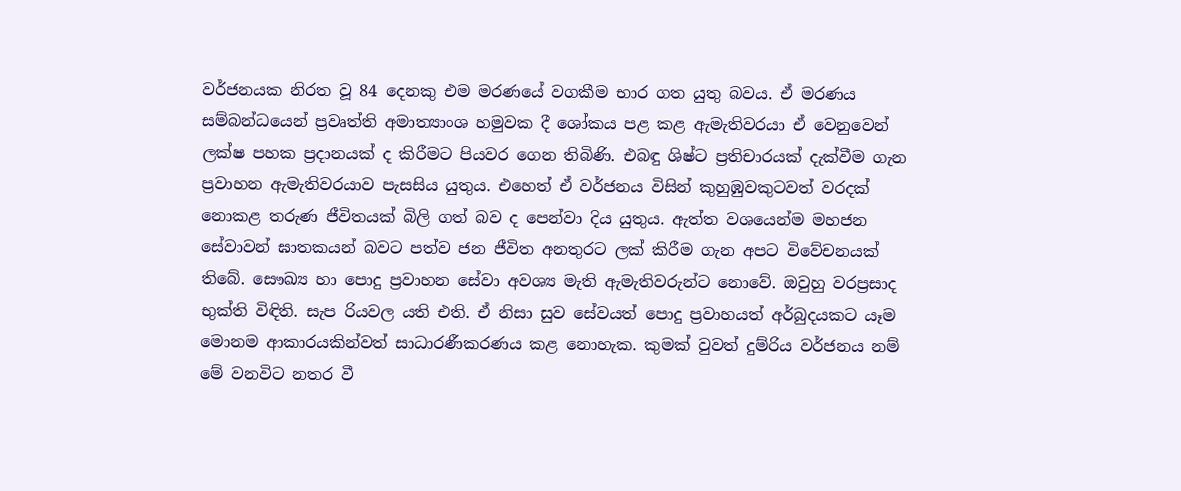වර්ජනයක නිරත වූ 84 දෙනකු එම මරණයේ වගකීම භාර ගත යුතු බවය. ඒ මරණය සම්බන්ධයෙන් ප්‍රවෘත්ති අමාත්‍යාංශ හමුවක දී ශෝකය පළ කළ ඇමැතිවරයා ඒ වෙනුවෙන් ලක්ෂ පහක ප්‍රදානයක් ද කිරීමට පියවර ගෙන තිබිණි. එබඳු ශිෂ්ට ප්‍රතිචාරයක් දැක්වීම ගැන ප්‍රවාහන ඇමැතිවරයාව පැසසිය යුතුය. එහෙත් ඒ වර්ජනය විසින් කුහුඹුවකුටවත් වරදක් නොකළ තරුණ ජීවිතයක් බිලි ගත් බව ද පෙන්වා දිය යුතුය. ඇත්ත වශයෙන්ම මහජන සේවාවන් ඝාතකයන් බවට පත්ව ජන ජීවිත අනතුරට ලක් කිරීම ගැන අපට විවේචනයක් තිබේ. සෞඛ්‍ය හා පොදු ප්‍රවාහන සේවා අවශ්‍ය මැති ඇමැතිවරුන්ට නොවේ. ඔවුහු වරප්‍රසාද භුක්ති විඳිති. සැප රියවල යති එති. ඒ නිසා සුව සේවයත් පොදු ප්‍රවාහයත් අර්බුදයකට යෑම මොනම ආකාරයකින්වත් සාධාරණීකරණය කළ නොහැක. කුමක් වුවත් දුම්රිය වර්ජනය නම් මේ වනවිට නතර වී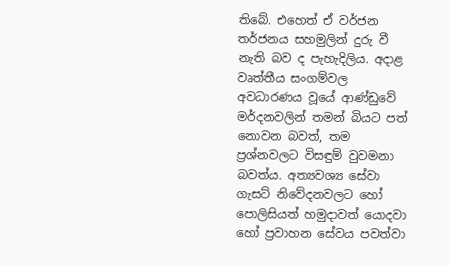තිබේ. එහෙත් ඒ වර්ජන තර්ජනය සහමුලින් දුරු වී නැති බව ද පැහැදිලිය. අදාළ වෘත්තීය සංගම්වල අවධාරණය වූයේ ආණ්ඩුවේ මර්දනවලින් තමන් බියට පත් නොවන බවත්, තම ප්‍රශ්නවලට විසඳුම් වුවමනා බවත්ය. අත්‍යවශ්‍ය සේවා ගැසට් නිවේදනවලට හෝ පොලිසියත් හමුදාවත් යොදවා හෝ ප්‍රවාහන සේවය පවත්වා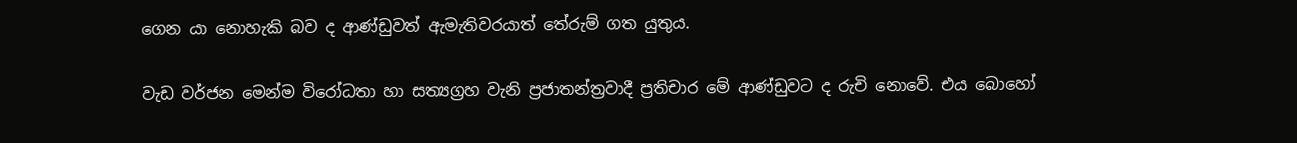ගෙන යා නොහැකි බව ද ආණ්ඩුවත් ඇමැතිවරයාත් තේරුම් ගත යුතුය.

වැඩ වර්ජන මෙන්ම විරෝධතා හා සත්‍යග්‍රහ වැනි ප්‍රජාතන්ත්‍රවාදී ප්‍රතිචාර මේ ආණ්ඩුවට ද රුචි නොවේ. එය බොහෝ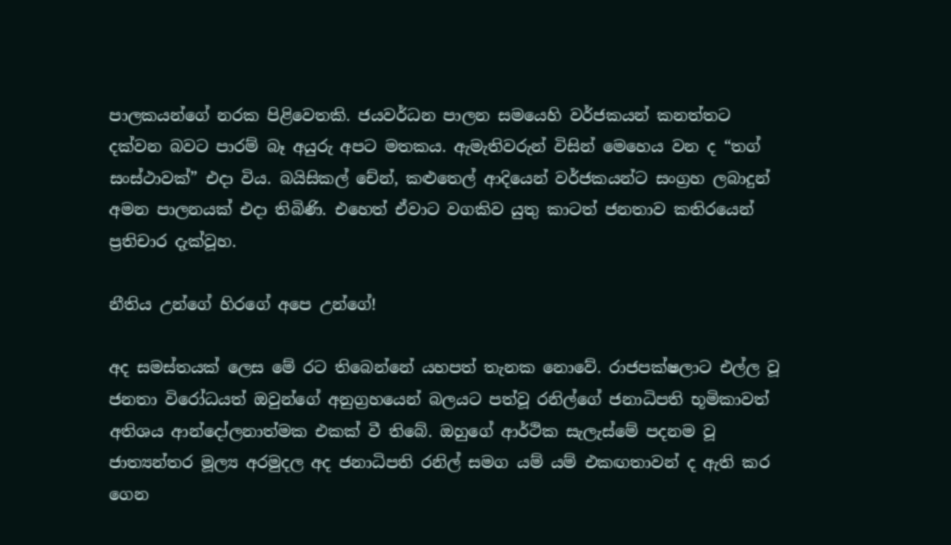පාලකයන්ගේ නරක පිළිවෙතකි. ජයවර්ධන පාලන සමයෙහි වර්ජකයන් කනත්තට දක්වන බවට පාරම් බෑ අයුරු අපට මතකය. ඇමැතිවරුන් විසින් මෙහෙය වන ද “තග් සංස්ථාවක්” එදා විය. බයිසිකල් චේන්, කළුතෙල් ආදියෙන් වර්ජකයන්ට සංග්‍රහ ලබාදුන් අමන පාලනයක් එදා තිබිණි. එහෙත් ඒවාට වගකිව යුතු කාටත් ජනතාව කතිරයෙන් ප්‍රතිචාර දැක්වූහ.

නීතිය උන්ගේ හිරගේ අපෙ උන්ගේ!

අද සමස්තයක් ලෙස මේ රට තිබෙන්නේ යහපත් තැනක නොවේ. රාජපක්ෂලාට එල්ල වූ ජනතා විරෝධයත් ඔවුන්ගේ අනුග්‍රහයෙන් බලයට පත්වූ රනිල්ගේ ජනාධිපති භූමිකාවත් අතිශය ආන්දෝලනාත්මක එකක් වී තිබේ. ඔහුගේ ආර්ථික සැලැස්මේ පදනම වූ ජාත්‍යන්තර මූල්‍ය අරමුදල අද ජනාධිපති රනිල් සමග යම් යම් එකඟතාවන් ද ඇති කර ගෙන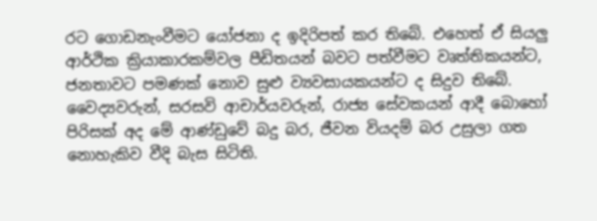රට ගොඩනැංවීමට යෝජනා ද ඉදිරිපත් කර තිබේ. එහෙත් ඒ සියලු ආර්ථික ක්‍රියාකාරකම්වල පීඩිතයන් බවට පත්වීමට වෘත්තිකයන්ට, ජනතාවට පමණක් නොව සුළු ව්‍යවසායකයන්ට ද සිදුව තිබේ. වෛද්‍යවරුන්, සරසවි ආචාර්යවරුන්, රාජ්‍ය සේවකයන් ආදී බොහෝ පිරිසක් අද මේ ආණ්ඩුවේ බදු බර, ජීවන වියදම් බර උසුලා ගත නොහැකිව වීදි බැස සිටිති.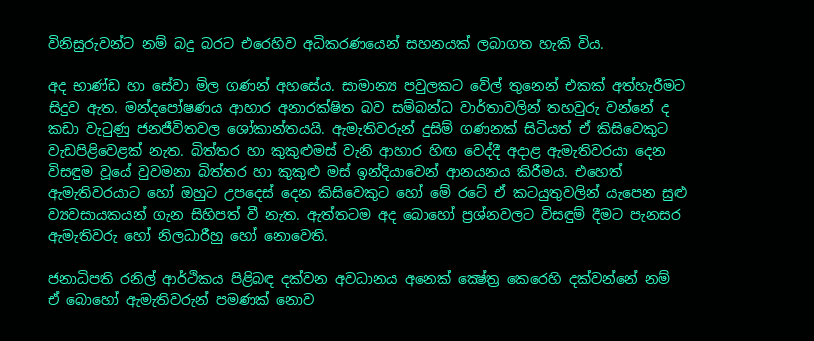විනිසුරුවන්ට නම් බදු බරට එරෙහිව අධිකරණයෙන් සහනයක් ලබාගත හැකි විය.

අද භාණ්ඩ හා සේවා මිල ගණන් අහසේය. සාමාන්‍ය පවුලකට වේල් තුනෙන් එකක් අත්හැරීමට සිදුව ඇත. මන්දපෝෂණය ආහාර අනාරක්ෂිත බව සම්බන්ධ වාර්තාවලින් තහවුරු වන්නේ ද කඩා වැටුණු ජනජීවිතවල ශෝකාන්තයයි. ඇමැතිවරුන් දුසිම් ගණනක් සිටියත් ඒ කිසිවෙකුට වැඩපිළිවෙළක් නැත. බිත්තර හා කුකුළුමස් වැනි ආහාර හිඟ වෙද්දී අදාළ ඇමැතිවරයා දෙන විසඳුම වූයේ වුවමනා බිත්තර හා කුකුළු මස් ඉන්දියාවෙන් ආනයනය කිරීමය. එහෙත් ඇමැතිවරයාට හෝ ඔහුට උපදෙස් දෙන කිසිවෙකුට හෝ මේ රටේ ඒ කටයුතුවලින් යැපෙන සුළු ව්‍යවසායකයන් ගැන සිහිපත් වී නැත. ඇත්තටම අද බොහෝ ප්‍රශ්නවලට විසඳුම් දීමට පැනසර ඇමැතිවරු හෝ නිලධාරීහු හෝ නොවෙති.

ජනාධිපති රනිල් ආර්ථිකය පිළිබඳ දක්වන අවධානය අනෙක් ක්‍ෂේත්‍ර කෙරෙහි දක්වන්නේ නම් ඒ බොහෝ ඇමැතිවරුන් පමණක් නොව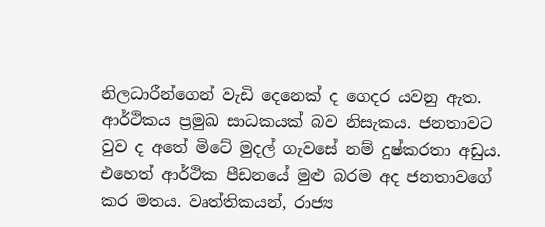නිලධාරීන්ගෙන් වැඩි දෙනෙක් ද ගෙදර යවනු ඇත. ආර්ථිකය ප්‍රමුඛ සාධකයක් බව නිසැකය. ජනතාවට වුව ද අතේ මිටේ මුදල් ගැවසේ නම් දුෂ්කරතා අඩුය. එහෙත් ආර්ථික පීඩනයේ මුළු බරම අද ජනතාවගේ කර මතය. වෘත්තිකයන්, රාජ්‍ය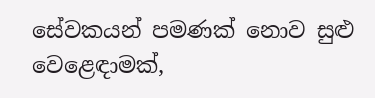සේවකයන් පමණක් නොව සුළු වෙළෙඳාමක්,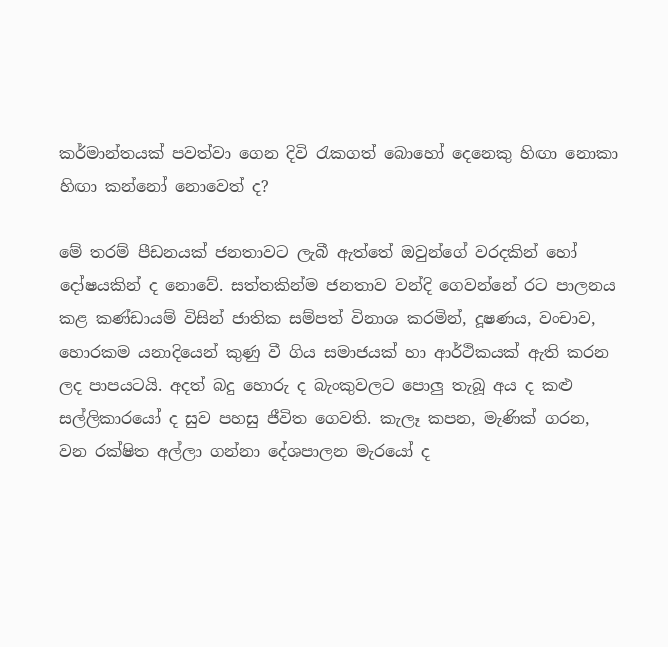කර්මාන්තයක් පවත්වා ගෙන දිවි රැකගත් බොහෝ දෙනෙකු හිඟා නොකා හිඟා කන්නෝ නොවෙත් ද?

මේ තරම් පීඩනයක් ජනතාවට ලැබී ඇත්තේ ඔවුන්ගේ වරදකින් හෝ දෝෂයකින් ද නොවේ. සත්තකින්ම ජනතාව වන්දි ගෙවන්නේ රට පාලනය කළ කණ්ඩායම් විසින් ජාතික සම්පත් විනාශ කරමින්, දූෂණය, වංචාව, හොරකම යනාදියෙන් කුණු වී ගිය සමාජයක් හා ආර්ථිකයක් ඇති කරන ලද පාපයටයි. අදත් බදු හොරු ද බැංකුවලට පොලු තැබූ අය ද කළු සල්ලිකාරයෝ ද සුව පහසු ජීවිත ගෙවති. කැලෑ කපන, මැණික් ගරන, වන රක්ෂිත අල්ලා ගන්නා දේශපාලන මැරයෝ ද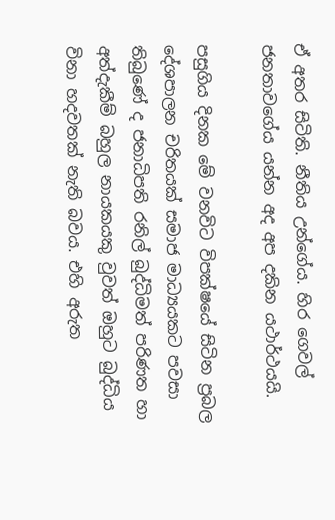ඒ අතර සිටිති. නීතිය උන්ගේය. හිර ගෙවල් ජනතාවගේය යන්න අද අප දකින යථාර්ථයයි.

පසුගිය දිනක මේ වනවිට විපක්ෂයේ සිටින ප්‍රබල දේශපාලන චරිතයක් සමාජ මාධ්‍යයකට පවසා තිබුණේ ද ජනාධිපති රනිල් බුද්ධිමත් පරිණත හා අත්දැකීම් බහුල නායකයකු වුවත් ඔහුට බුද්ධිය විනා හදවතක් නැති බවය. එහි අරුත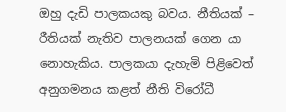ඔහු දැඩි පාලකයකු බවය. නීතියක් – රීතියක් නැතිව පාලනයක් ගෙන යා නොහැකිය. පාලකයා දැහැමි පිළිවෙත් අනුගමනය කළත් නීති විරෝධී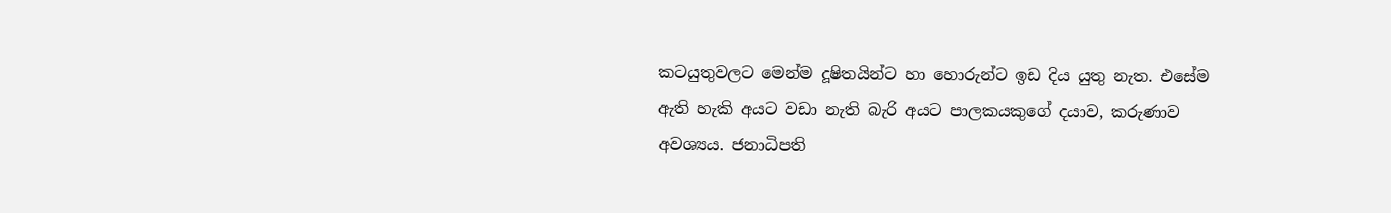කටයුතුවලට මෙන්ම දූෂිතයින්ට හා හොරුන්ට ඉඩ දිය යුතු නැත. එසේම ඇති හැකි අයට වඩා නැති බැරි අයට පාලකයකුගේ දයාව, කරුණාව අවශ්‍යය. ජනාධිපති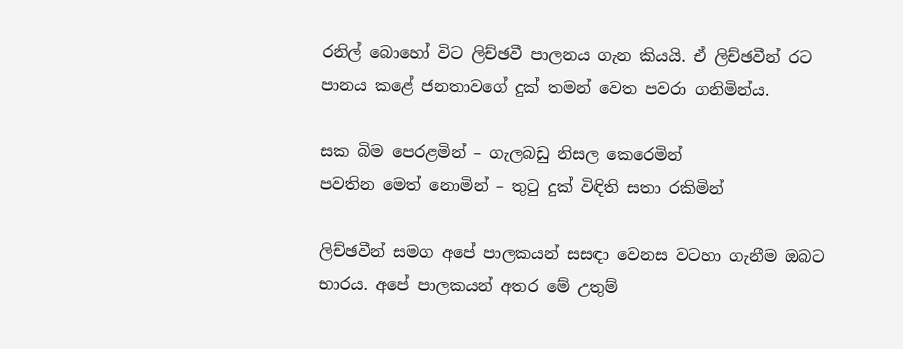රනිල් බොහෝ විට ලිච්ඡවී පාලනය ගැන කියයි. ඒ ලිච්ඡවීන් රට පානය කළේ ජනතාවගේ දුක් තමන් වෙත පවරා ගනිමින්ය.

සක බිම පෙරළමින් – ගැලබඩු නිසල කෙරෙමින්
පවතින මෙත් නොමින් – තුටු දුක් විඳිති සතා රකිමින්

ලිච්ඡවීන් සමග අපේ පාලකයන් සසඳා වෙනස වටහා ගැනීම ඔබට භාරය. අපේ පාලකයන් අතර මේ උතුම්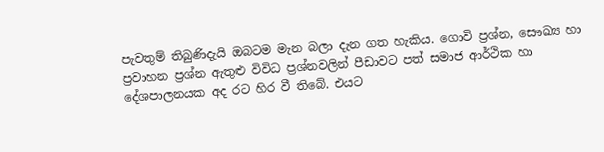පැවතුම් තිබුණිදැයි ඔබටම මැන බලා දැන ගත හැකිය. ගොවි ප්‍රශ්න, සෞඛ්‍ය හා ප්‍රවාහන ප්‍රශ්න ඇතුළු විවිධ ප්‍රශ්නවලින් පීඩාවට පත් සමාජ ආර්ථික හා දේශපාලනයක අද රට හිර වී තිබේ. එයට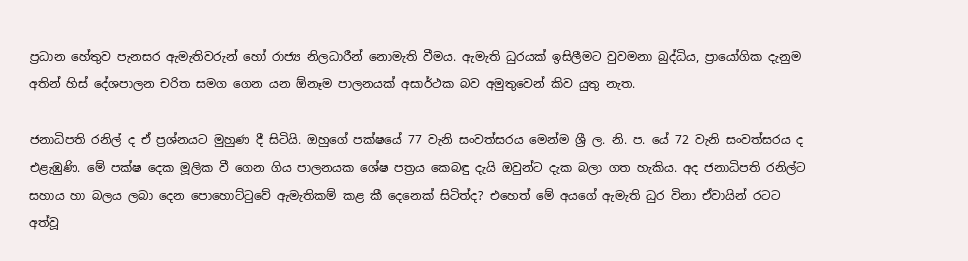ප්‍රධාන හේතුව පැනසර ඇමැතිවරුන් හෝ රාජ්‍ය නිලධාරීන් නොමැති වීමය. ඇමැති ධුරයක් ඉසිලීමට වුවමනා බුද්ධිය, ප්‍රායෝගික දැනුම අතින් හිස් දේශපාලන චරිත සමග ගෙන යන ඕනෑම පාලනයක් අසාර්ථක බව අමුතුවෙන් කිව යුතු නැත.

ජනාධිපති රනිල් ද ඒ ප්‍රශ්නයට මුහුණ දී සිටියි. ඔහුගේ පක්ෂයේ 77 වැනි සංවත්සරය මෙන්ම ශ්‍රී ල. නි. ප. යේ 72 වැනි සංවත්සරය ද එළැඹුණි. මේ පක්ෂ දෙක මූලික වී ගෙන ගිය පාලනයක ශේෂ පත්‍රය කෙබඳු දැයි ඔවුන්ට දැක බලා ගත හැකිය. අද ජනාධිපති රනිල්ට සහාය හා බලය ලබා දෙන පොහොට්ටුවේ ඇමැතිකම් කළ කී දෙනෙක් සිටිත්ද? එහෙත් මේ අයගේ ඇමැති ධුර විනා ඒවායින් රටට අත්වූ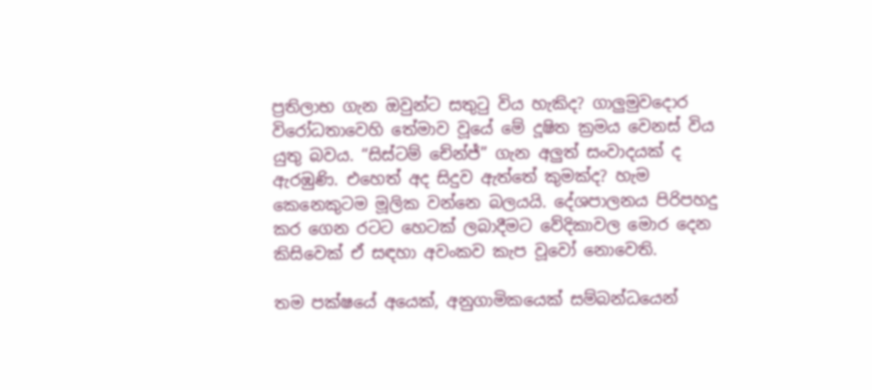ප්‍රතිලාභ ගැන ඔවුන්ට සතුටු විය හැකිද? ගාලුමුවදොර විරෝධතාවෙහි තේමාව වූයේ මේ දූෂිත ක්‍රමය වෙනස් විය යුතු බවය. “සිස්ටම් චේන්ජ්” ගැන අලුත් සංවාදයක් ද ඇරඹුණි. එහෙත් අද සිදුව ඇත්තේ කුමක්ද? හැම කෙනෙකුටම මූලික වන්නෙ බලයයි. දේශපාලනය පිරිපහදු කර ගෙන රටට හෙටක් ලබාදීමට වේදිකාවල මොර දෙන කිසිවෙක් ඒ සඳහා අවංකව කැප වූවෝ නොවෙති.

තම පක්ෂයේ අයෙක්, අනුගාමිකයෙක් සම්බන්ධයෙන්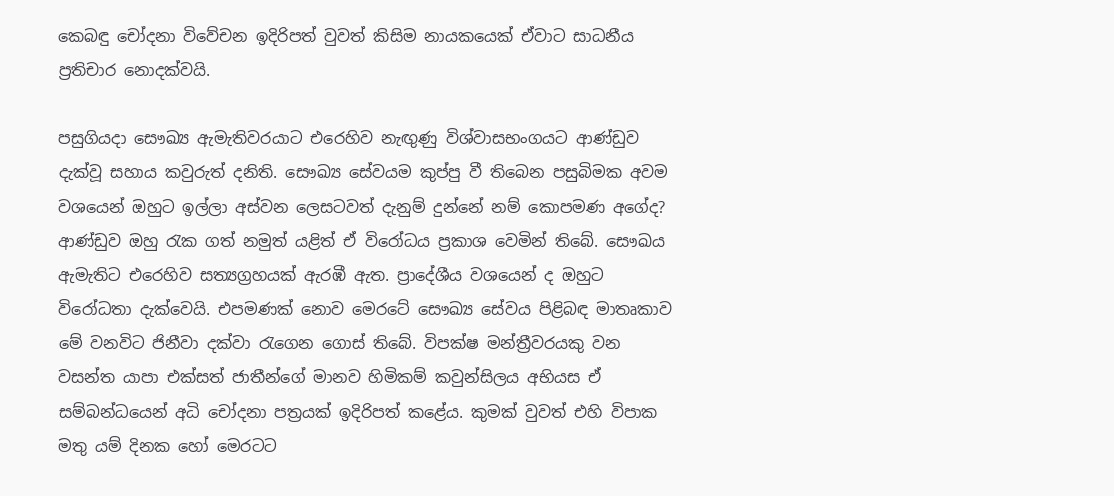කෙබඳු චෝදනා විවේචන ඉදිරිපත් වුවත් කිසිම නායකයෙක් ඒවාට සාධනීය ප්‍රතිචාර නොදක්වයි.

පසුගියදා සෞඛ්‍ය ඇමැතිවරයාට එරෙහිව නැඟුණු විශ්වාසභංගයට ආණ්ඩුව දැක්වූ සහාය කවුරුත් දනිති. සෞඛ්‍ය සේවයම කුප්පු වී තිබෙන පසුබිමක අවම වශයෙන් ඔහුට ඉල්ලා අස්වන ලෙසටවත් දැනුම් දුන්නේ නම් කොපමණ අගේද? ආණ්ඩුව ඔහු රැක ගත් නමුත් යළිත් ඒ විරෝධය ප්‍රකාශ වෙමින් තිබේ. සෞඛය ඇමැතිට එරෙහිව සත්‍යග්‍රහයක් ඇරඹී ඇත. ප්‍රාදේශීය වශයෙන් ද ඔහුට විරෝධතා දැක්වෙයි. එපමණක් නොව මෙරටේ සෞඛ්‍ය සේවය පිළිබඳ මාතෘකාව මේ වනවිට ජිනීවා දක්වා රැගෙන ගොස් තිබේ. විපක්ෂ මන්ත්‍රීවරයකු වන වසන්ත යාපා එක්සත් ජාතීන්ගේ මානව හිමිකම් කවුන්සිලය අභියස ඒ සම්බන්ධයෙන් අධි චෝදනා පත්‍රයක් ඉදිරිපත් කළේය. කුමක් වුවත් එහි විපාක මතු යම් දිනක හෝ මෙරටට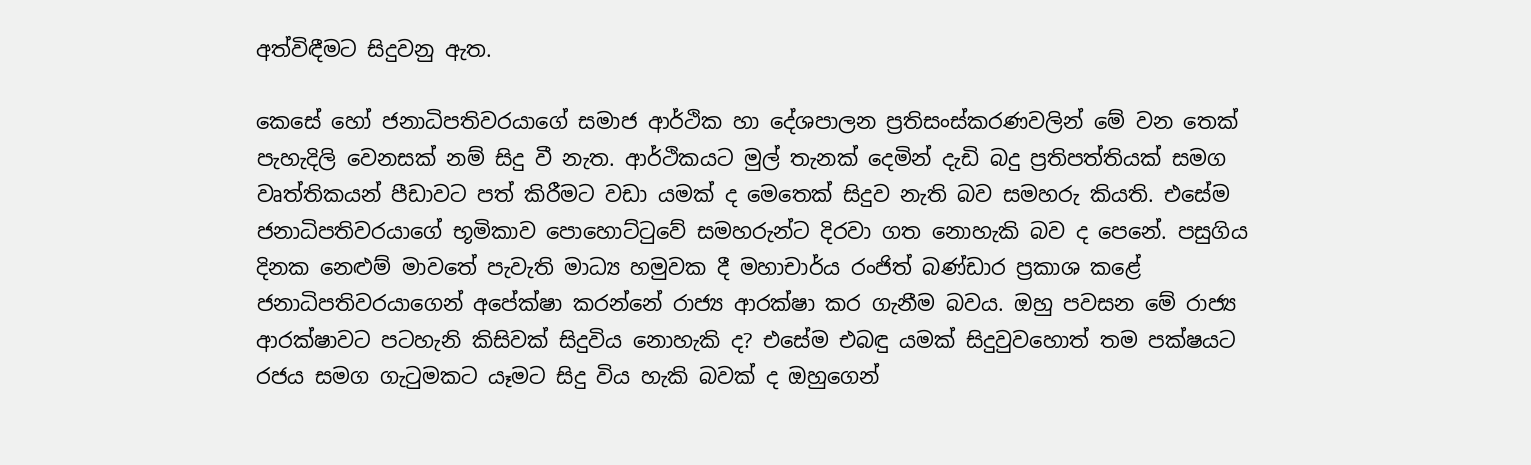අත්විඳීමට සිදුවනු ඇත.

කෙසේ හෝ ජනාධිපතිවරයාගේ සමාජ ආර්ථික හා දේශපාලන ප්‍රතිසංස්කරණවලින් මේ වන තෙක් පැහැදිලි වෙනසක් නම් සිදු වී නැත. ආර්ථිකයට මුල් තැනක් දෙමින් දැඩි බදු ප්‍රතිපත්තියක් සමග වෘත්තිකයන් පීඩාවට පත් කිරීමට වඩා යමක් ද මෙතෙක් සිදුව නැති බව සමහරු කියති. එසේම ජනාධිපතිවරයාගේ භූමිකාව පොහොට්ටුවේ සමහරුන්ට දිරවා ගත නොහැකි බව ද පෙනේ. පසුගිය දිනක නෙළුම් මාවතේ පැවැති මාධ්‍ය හමුවක දී මහාචාර්ය රංජිත් බණ්ඩාර ප්‍රකාශ කළේ ජනාධිපතිවරයාගෙන් අපේක්ෂා කරන්නේ රාජ්‍ය ආරක්ෂා කර ගැනීම බවය. ඔහු පවසන මේ රාජ්‍ය ආරක්ෂාවට පටහැනි කිසිවක් සිදුවිය නොහැකි ද? එසේම එබඳු යමක් සිදුවුවහොත් තම පක්ෂයට රජය සමග ගැටුමකට යෑමට සිදු විය හැකි බවක් ද ඔහුගෙන්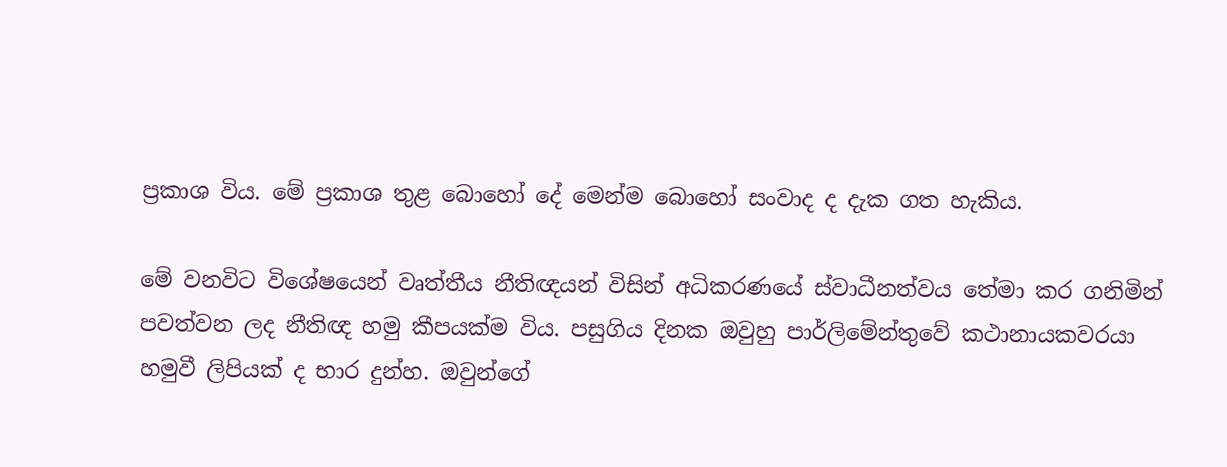ප්‍රකාශ විය. මේ ප්‍රකාශ තුළ බොහෝ දේ මෙන්ම බොහෝ සංවාද ද දැක ගත හැකිය.

මේ වනවිට විශේෂයෙන් වෘත්තීය නීතිඥයන් විසින් අධිකරණයේ ස්වාධීනත්වය තේමා කර ගනිමින් පවත්වන ලද නීතිඥ හමු කීපයක්ම විය. පසුගිය දිනක ඔවුහු පාර්ලිමේන්තුවේ කථානායකවරයා හමුවී ලිපියක් ද භාර දුන්හ. ඔවුන්ගේ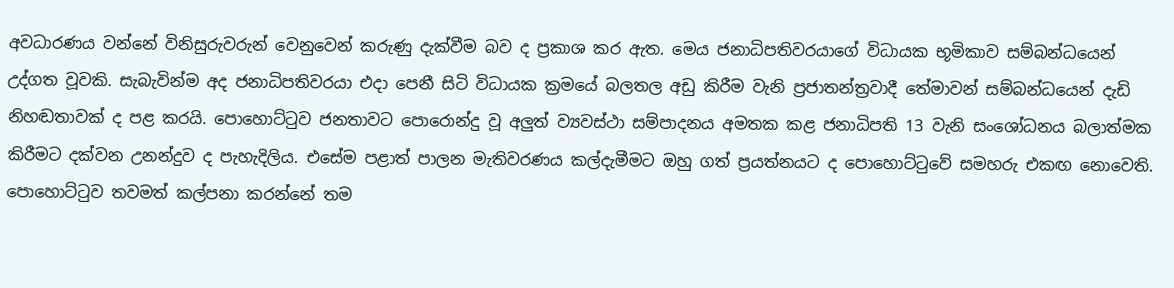අවධාරණය වන්නේ විනිසුරුවරුන් වෙනුවෙන් කරුණු දැක්වීම බව ද ප්‍රකාශ කර ඇත. මෙය ජනාධිපතිවරයාගේ විධායක භූමිකාව සම්බන්ධයෙන් උද්ගත වූවකි. සැබැවින්ම අද ජනාධිපතිවරයා එදා පෙනී සිටි විධායක ක්‍රමයේ බලතල අඩු කිරීම වැනි ප්‍රජාතන්ත්‍රවාදී තේමාවන් සම්බන්ධයෙන් දැඩි නිහඬතාවක් ද පළ කරයි. පොහොට්ටුව ජනතාවට පොරොන්දු වූ අලුත් ව්‍යවස්ථා සම්පාදනය අමතක කළ ජනාධිපති 13 වැනි සංශෝධනය බලාත්මක කිරීමට දක්වන උනන්දුව ද පැහැදිලිය. එසේම පළාත් පාලන මැතිවරණය කල්දැමීමට ඔහු ගත් ප්‍රයත්නයට ද පොහොට්ටුවේ සමහරු එකඟ නොවෙති. පොහොට්ටුව තවමත් කල්පනා කරන්නේ තම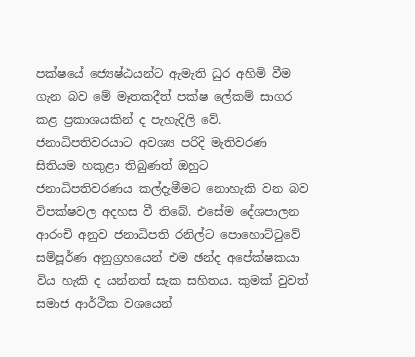පක්ෂයේ ජ්‍යෙෂ්ඨයන්ට ඇමැති ධුර අහිමි වීම ගැන බව මේ මෑතකදීත් පක්ෂ ලේකම් සාගර කළ ප්‍රකාශයකින් ද පැහැදිලි වේ. ජනාධිපතිවරයාට අවශ්‍ය පරිදි මැතිවරණ සිතියම හකුළා තිබුණත් ඔහුට ජනාධිපතිවරණය කල්දැමීමට නොහැකි වන බව විපක්ෂවල අදහස වී තිබේ. එසේම දේශපාලන ආරංචි අනුව ජනාධිපති රනිල්ට පොහොට්ටුවේ සම්පූර්ණ අනුග්‍රහයෙන් එම ඡන්ද අපේක්ෂකයා විය හැකි ද යන්නත් සැක සහිතය. කුමක් වුවත් සමාජ ආර්ථික වශයෙන්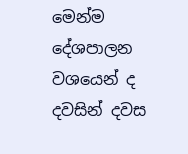මෙන්ම දේශපාලන වශයෙන් ද දවසින් දවස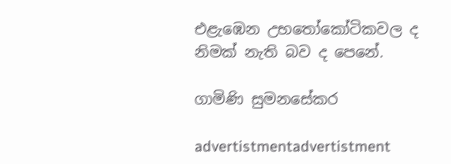එළැඹෙන උභතෝකෝටිකවල ද නිමක් නැති බව ද පෙනේ.

ගාමිණි සුමනසේකර

advertistmentadvertistment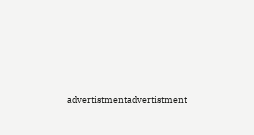advertistmentadvertistment